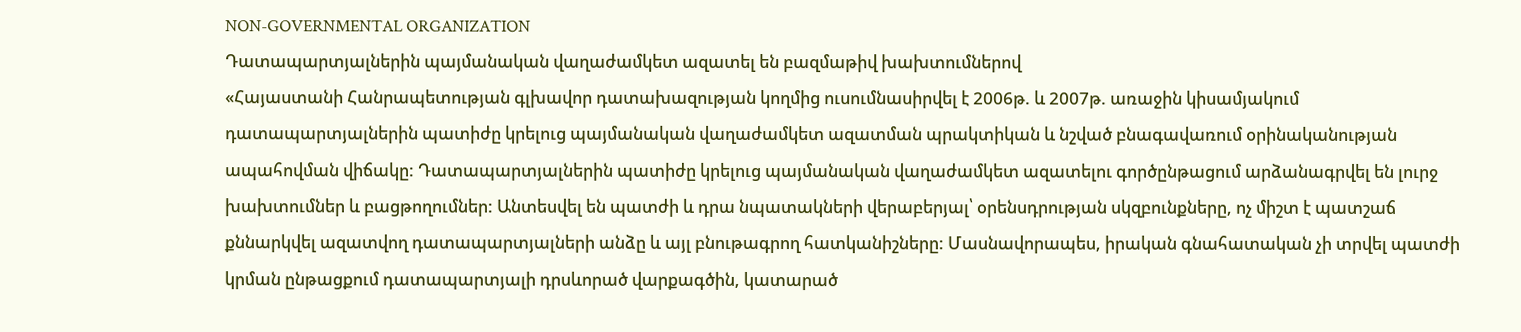NON-GOVERNMENTAL ORGANIZATION
Դատապարտյալներին պայմանական վաղաժամկետ ազատել են բազմաթիվ խախտումներով
«Հայաստանի Հանրապետության գլխավոր դատախազության կողմից ուսումնասիրվել է 2006թ. և 2007թ. առաջին կիսամյակում դատապարտյալներին պատիժը կրելուց պայմանական վաղաժամկետ ազատման պրակտիկան և նշված բնագավառում օրինականության ապահովման վիճակը: Դատապարտյալներին պատիժը կրելուց պայմանական վաղաժամկետ ազատելու գործընթացում արձանագրվել են լուրջ խախտումներ և բացթողումներ: Անտեսվել են պատժի և դրա նպատակների վերաբերյալ՝ օրենսդրության սկզբունքները, ոչ միշտ է պատշաճ քննարկվել ազատվող դատապարտյալների անձը և այլ բնութագրող հատկանիշները: Մասնավորապես, իրական գնահատական չի տրվել պատժի կրման ընթացքում դատապարտյալի դրսևորած վարքագծին, կատարած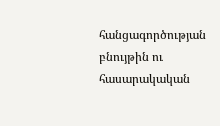հանցագործության բնույթին ու հասարակական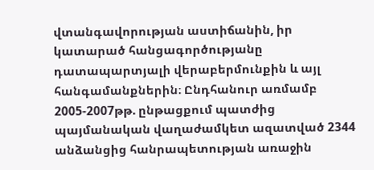վտանգավորության աստիճանին, իր կատարած հանցագործությանը դատապարտյալի վերաբերմունքին և այլ հանգամանքներին։ Ընդհանուր առմամբ 2005-2007թթ. ընթացքում պատժից պայմանական վաղաժամկետ ազատված 2344 անձանցից հանրապետության առաջին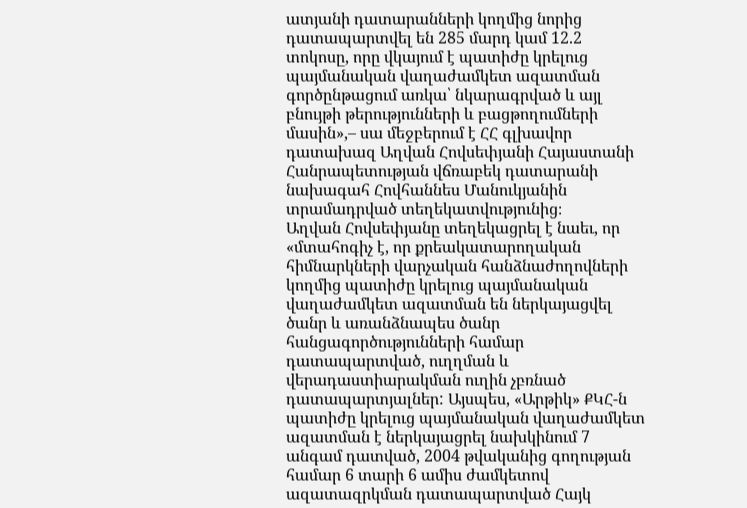ատյանի դատարանների կողմից նորից դատապարտվել են 285 մարդ կամ 12.2 տոկոսը, որը վկայում է պատիժը կրելուց պայմանական վաղաժամկետ ազատման գործընթացում առկա՝ նկարագրված և այլ բնույթի թերությունների և բացթողումների մասին»,– սա մեջբերում է ՀՀ գլխավոր դատախազ Աղվան Հովսեփյանի Հայաստանի Հանրապետության վճռաբեկ դատարանի նախագահ Հովհաննես Մանուկյանին տրամադրված տեղեկատվությունից։
Աղվան Հովսեփյանը տեղեկացրել է նաեւ, որ «մտահոգիչ է, որ քրեակատարողական հիմնարկների վարչական հանձնաժողովների կողմից պատիժը կրելուց պայմանական վաղաժամկետ ազատման են ներկայացվել ծանր և առանձնապես ծանր հանցագործությունների համար դատապարտված, ուղղման և վերադաստիարակման ուղին չբռնած դատապարտյալներ: Այսպես, «Արթիկ» ՔԿՀ-ն պատիժը կրելուց պայմանական վաղաժամկետ ազատման է ներկայացրել նախկինում 7 անգամ դատված, 2004 թվականից գողության համար 6 տարի 6 ամիս ժամկետով ազատազրկման դատապարտված Հայկ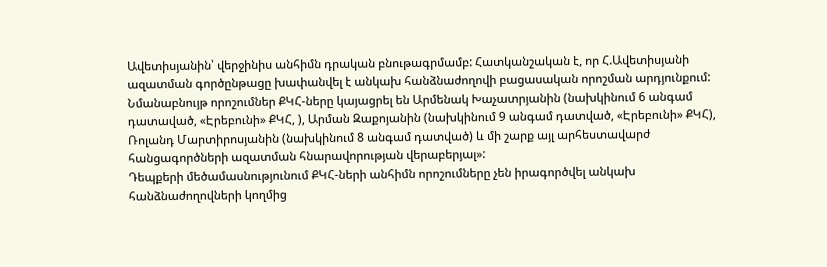Ավետիսյանին՝ վերջինիս անհիմն դրական բնութագրմամբ: Հատկանշական է, որ Հ.Ավետիսյանի ազատման գործընթացը խափանվել է անկախ հանձնաժողովի բացասական որոշման արդյունքում: Նմանաբնույթ որոշումներ ՔԿՀ-ները կայացրել են Արմենակ Խաչատրյանին (նախկինում 6 անգամ դատաված, «Էրեբունի» ՔԿՀ, ), Արման Զաքոյանին (նախկինում 9 անգամ դատված, «Էրեբունի» ՔԿՀ), Ռոլանդ Մարտիրոսյանին (նախկինում 8 անգամ դատված) և մի շարք այլ արհեստավարժ հանցագործների ազատման հնարավորության վերաբերյալ»:
Դեպքերի մեծամասնությունում ՔԿՀ-ների անհիմն որոշումները չեն իրագործվել անկախ հանձնաժողովների կողմից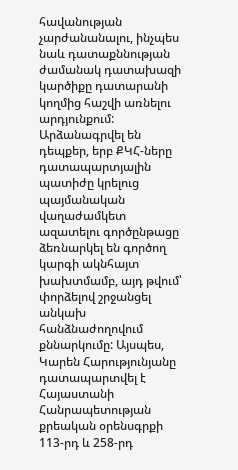հավանության չարժանանալու, ինչպես նաև դատաքննության ժամանակ դատախազի կարծիքը դատարանի կողմից հաշվի առնելու արդյունքում: Արձանագրվել են դեպքեր, երբ ՔԿՀ-ները դատապարտյալին պատիժը կրելուց պայմանական վաղաժամկետ ազատելու գործընթացը ձեռնարկել են գործող կարգի ակնհայտ խախտմամբ, այդ թվում՝ փորձելով շրջանցել անկախ հանձնաժողովում քննարկումը: Այսպես, Կարեն Հարությունյանը դատապարտվել է Հայաստանի Հանրապետության քրեական օրենսգրքի 113-րդ և 258-րդ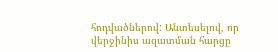հոդվածներով: Անտեսելով, որ վերջինիս ազատման հարցը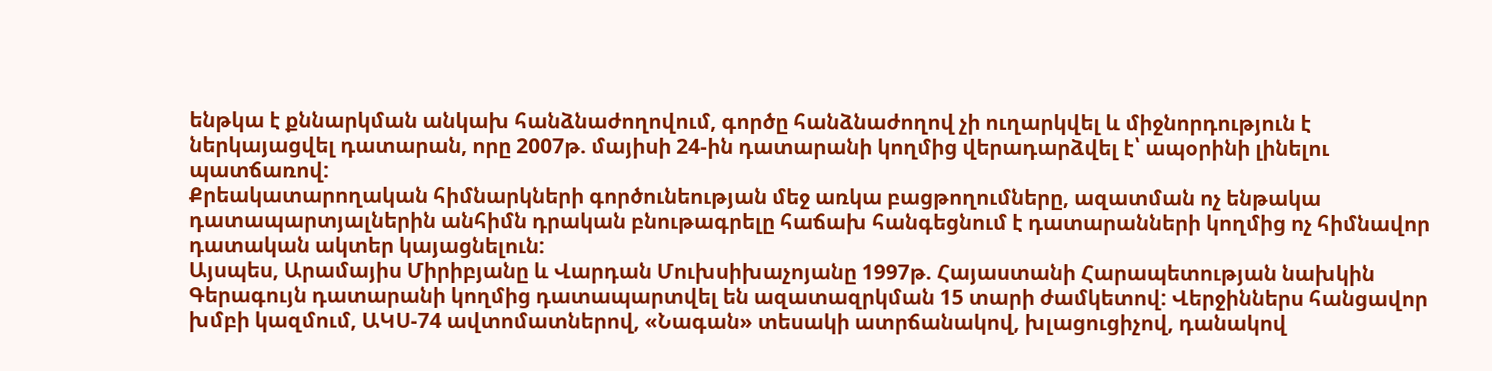ենթկա է քննարկման անկախ հանձնաժողովում, գործը հանձնաժողով չի ուղարկվել և միջնորդություն է ներկայացվել դատարան, որը 2007թ. մայիսի 24-ին դատարանի կողմից վերադարձվել է՝ ապօրինի լինելու պատճառով:
Քրեակատարողական հիմնարկների գործունեության մեջ առկա բացթողումները, ազատման ոչ ենթակա դատապարտյալներին անհիմն դրական բնութագրելը հաճախ հանգեցնում է դատարանների կողմից ոչ հիմնավոր դատական ակտեր կայացնելուն:
Այսպես, Արամայիս Միրիբյանը և Վարդան Մուխսիխաչոյանը 1997թ. Հայաստանի Հարապետության նախկին Գերագույն դատարանի կողմից դատապարտվել են ազատազրկման 15 տարի ժամկետով: Վերջիններս հանցավոր խմբի կազմում, ԱԿՍ-74 ավտոմատներով, «Նագան» տեսակի ատրճանակով, խլացուցիչով, դանակով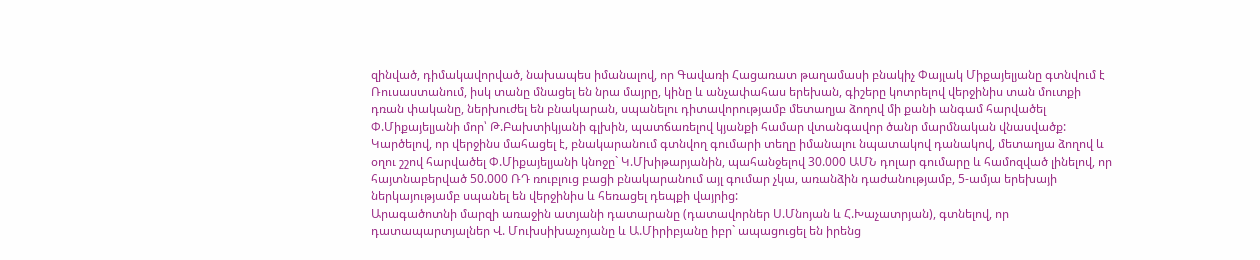զինված, դիմակավորված, նախապես իմանալով, որ Գավառի Հացառատ թաղամասի բնակիչ Փայլակ Միքայելյանը գտնվում է Ռուսաստանում, իսկ տանը մնացել են նրա մայրը, կինը և անչափահաս երեխան, գիշերը կոտրելով վերջինիս տան մուտքի դռան փականը, ներխուժել են բնակարան, սպանելու դիտավորությամբ մետաղյա ձողով մի քանի անգամ հարվածել Փ.Միքայելյանի մոր՝ Թ.Բախտիկյանի գլխին, պատճառելով կյանքի համար վտանգավոր ծանր մարմնական վնասվածք: Կարծելով, որ վերջինս մահացել է, բնակարանում գտնվող գումարի տեղը իմանալու նպատակով դանակով, մետաղյա ձողով և օղու շշով հարվածել Փ.Միքայելյանի կնոջը` Կ.Մխիթարյանին, պահանջելով 30.000 ԱՄՆ դոլար գումարը և համոզված լինելով, որ հայտնաբերված 50.000 ՌԴ ռուբլուց բացի բնակարանում այլ գումար չկա, առանձին դաժանությամբ, 5-ամյա երեխայի ներկայությամբ սպանել են վերջինիս և հեռացել դեպքի վայրից:
Արագածոտնի մարզի առաջին ատյանի դատարանը (դատավորներ Ս.Մնոյան և Հ.Խաչատրյան), գտնելով, որ դատապարտյալներ Վ. Մուխսիխաչոյանը և Ա.Միրիբյանը իբր` ապացուցել են իրենց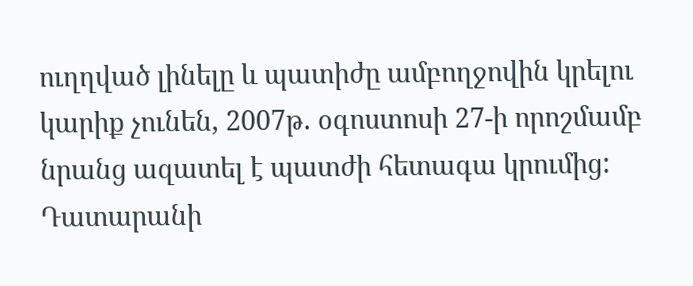ուղղված լինելը և պատիժը ամբողջովին կրելու կարիք չունեն, 2007թ. օգոստոսի 27-ի որոշմամբ նրանց ազատել է պատժի հետագա կրումից:
Դատարանի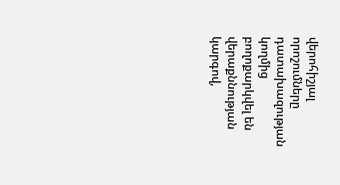վերոհիշյալ որոշումները դատախազության կողմից բողոքարկվել են վերաքննության կարգով,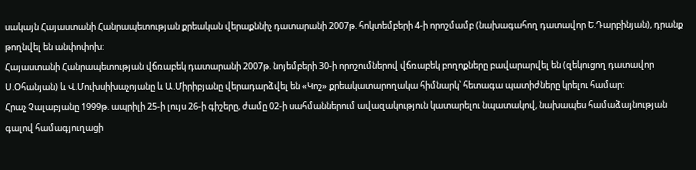սակայն Հայաստանի Հանրապետության քրեական վերաքննիչ դատարանի 2007թ. հոկտեմբերի 4-ի որոշմամբ (նախագահող դատավոր Ե.Դարբինյան), դրանք թողնվել են անփոփոխ:
Հայաստանի Հանրապետության վճռաբեկ դատարանի 2007թ. նոյեմբերի 30-ի որոշումներով վճռաբեկ բողոքները բավարարվել են (զեկուցող դատավոր Ս.Օհանյան) և Վ.Մուխսիխաչոյանը և Ա.Միրիբյանը վերադարձվել են «Կոշ» քրեակատարողակա հիմնարկ՝ հետագա պատիժները կրելու համար:
Հրաչ Չալաբյանը 1999թ. ապրիլի 25-ի լույս 26-ի գիշերը, ժամը 02-ի սահմաններում ավազակություն կատարելու նպատակով, նախապես համաձայնության գալով համագյուղացի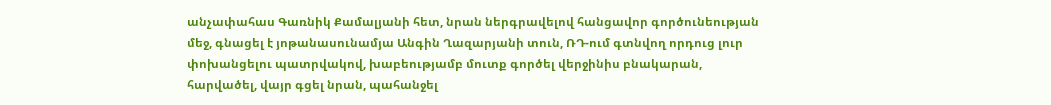անչափահաս Գառնիկ Քամալյանի հետ, նրան ներգրավելով հանցավոր գործունեության մեջ, գնացել է յոթանասունամյա Անգին Ղազարյանի տուն, ՌԴ-ում գտնվող որդուց լուր փոխանցելու պատրվակով, խաբեությամբ մուտք գործել վերջինիս բնակարան, հարվածել, վայր գցել նրան, պահանջել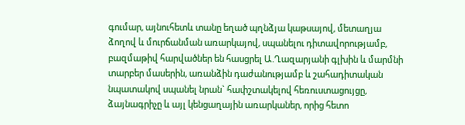գումար, այնուհետև տանը եղած պղնձյա կաթսայով, մետաղյա ձողով և մուրճանման առարկայով, սպանելու դիտավորությամբ, բազմաթիվ հարվածներ են հասցրել Ա.Ղազարյանի գլխին և մարմնի տարբեր մասերին, առանձին դաժանությամբ և շահադիտական նպատակով սպանել նրան` հափշտակելով հեռուստացույցը, ձայնագրիչը և այլ կենցաղային առարկաներ, որից հետո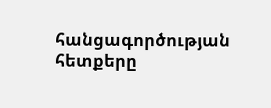հանցագործության հետքերը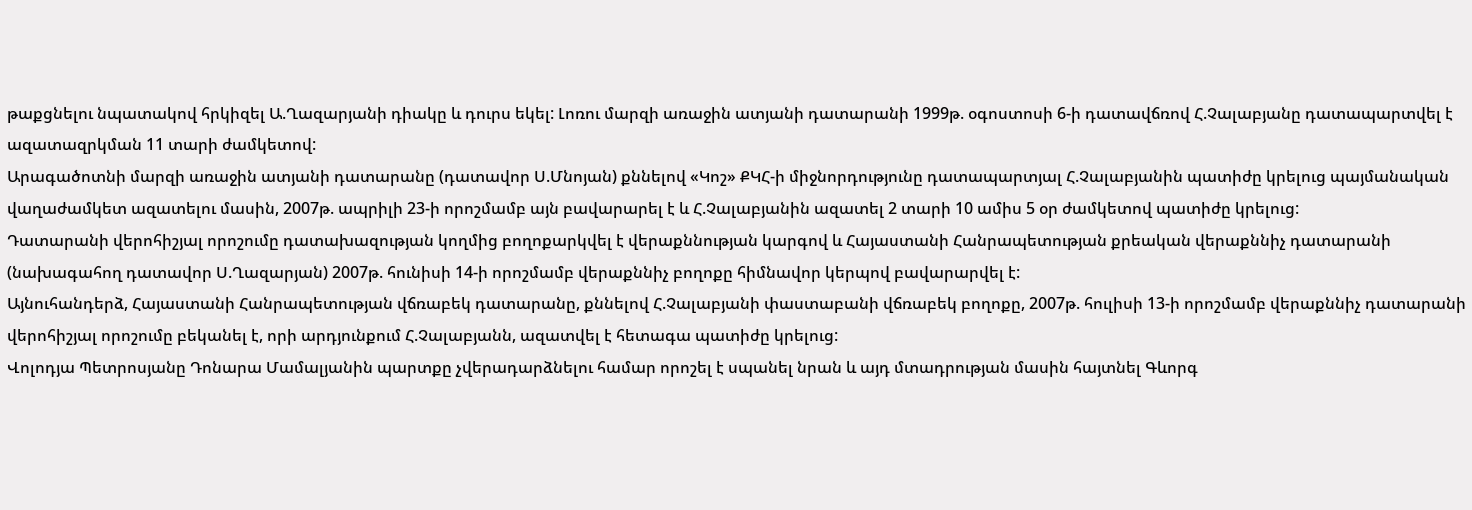թաքցնելու նպատակով հրկիզել Ա.Ղազարյանի դիակը և դուրս եկել: Լոռու մարզի առաջին ատյանի դատարանի 1999թ. օգոստոսի 6-ի դատավճռով Հ.Չալաբյանը դատապարտվել է ազատազրկման 11 տարի ժամկետով:
Արագածոտնի մարզի առաջին ատյանի դատարանը (դատավոր Ս.Մնոյան) քննելով «Կոշ» ՔԿՀ-ի միջնորդությունը դատապարտյալ Հ.Չալաբյանին պատիժը կրելուց պայմանական վաղաժամկետ ազատելու մասին, 2007թ. ապրիլի 23-ի որոշմամբ այն բավարարել է և Հ.Չալաբյանին ազատել 2 տարի 10 ամիս 5 օր ժամկետով պատիժը կրելուց:
Դատարանի վերոհիշյալ որոշումը դատախազության կողմից բողոքարկվել է վերաքննության կարգով և Հայաստանի Հանրապետության քրեական վերաքննիչ դատարանի (նախագահող դատավոր Ս.Ղազարյան) 2007թ. հունիսի 14-ի որոշմամբ վերաքննիչ բողոքը հիմնավոր կերպով բավարարվել է:
Այնուհանդերձ, Հայաստանի Հանրապետության վճռաբեկ դատարանը, քննելով Հ.Չալաբյանի փաստաբանի վճռաբեկ բողոքը, 2007թ. հուլիսի 13-ի որոշմամբ վերաքննիչ դատարանի վերոհիշյալ որոշումը բեկանել է, որի արդյունքում Հ.Չալաբյանն, ազատվել է հետագա պատիժը կրելուց:
Վոլոդյա Պետրոսյանը Դոնարա Մամալյանին պարտքը չվերադարձնելու համար որոշել է սպանել նրան և այդ մտադրության մասին հայտնել Գևորգ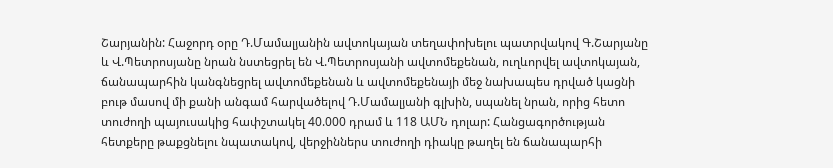Շարյանին: Հաջորդ օրը Դ.Մամալյանին ավտոկայան տեղափոխելու պատրվակով Գ.Շարյանը և Վ.Պետրոսյանը նրան նստեցրել են Վ.Պետրոսյանի ավտոմեքենան, ուղևորվել ավտոկայան, ճանապարհին կանգնեցրել ավտոմեքենան և ավտոմեքենայի մեջ նախապես դրված կացնի բութ մասով մի քանի անգամ հարվածելով Դ.Մամալյանի գլխին, սպանել նրան, որից հետո տուժողի պայուսակից հափշտակել 40.000 դրամ և 118 ԱՄՆ դոլար: Հանցագործության հետքերը թաքցնելու նպատակով, վերջիններս տուժողի դիակը թաղել են ճանապարհի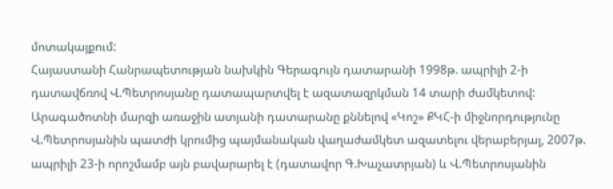մոտակայքում:
Հայաստանի Հանրապետության նախկին Գերագույն դատարանի 1998թ. ապրիլի 2-ի դատավճռով Վ.Պետրոսյանը դատապարտվել է ազատազրկման 14 տարի ժամկետով:
Արագածոտնի մարզի առաջին ատյանի դատարանը քննելով «Կոշ» ՔԿՀ-ի միջնորդությունը Վ.Պետրոսյանին պատժի կրումից պայմանական վաղաժամկետ ազատելու վերաբերյալ, 2007թ. ապրիլի 23-ի որոշմամբ այն բավարարել է (դատավոր Գ.Խաչատրյան) և Վ.Պետրոսյանին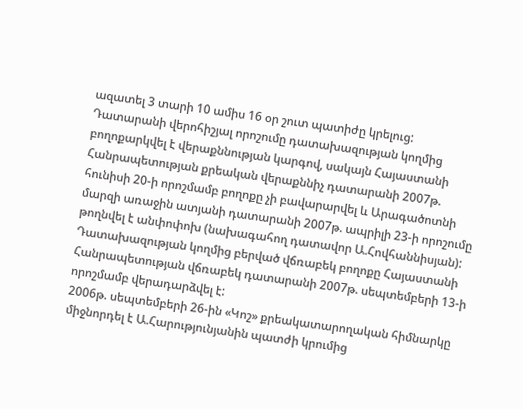ազատել 3 տարի 10 ամիս 16 օր շուտ պատիժը կրելուց:
Դատարանի վերոհիշյալ որոշումը դատախազության կողմից բողոքարկվել է վերաքննության կարգով, սակայն Հայաստանի Հանրապետության քրեական վերաքննիչ դատարանի 2007թ. հունիսի 20-ի որոշմամբ բողոքը չի բավարարվել և Արագածոտնի մարզի առաջին ատյանի դատարանի 2007թ. ապրիլի 23-ի որոշումը թողնվել է անփոփոխ (նախագահող դատավոր Ա.Հովհաննիսյան):
Դատախազության կողմից բերված վճռաբեկ բողոքը Հայաստանի Հանրապետության վճռաբեկ դատարանի 2007թ. սեպտեմբերի 13-ի որոշմամբ վերադարձվել է:
2006թ. սեպտեմբերի 26-ին «Կոշ» քրեակատարողական հիմնարկը միջնորդել է Ա.Հարությունյանին պատժի կրումից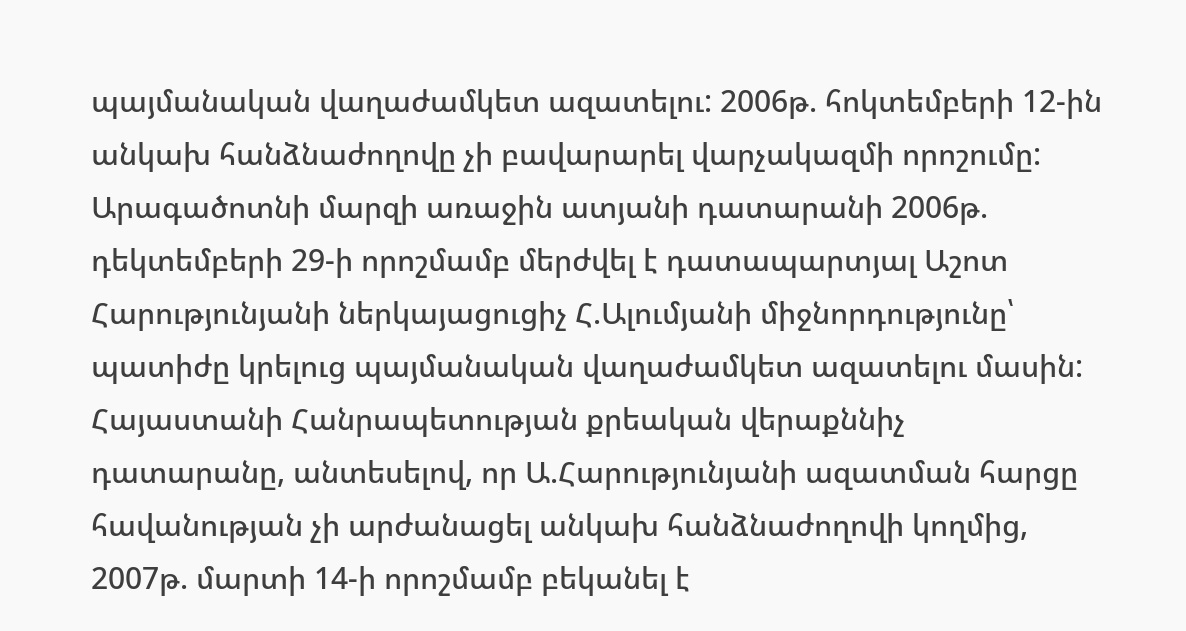պայմանական վաղաժամկետ ազատելու: 2006թ. հոկտեմբերի 12-ին անկախ հանձնաժողովը չի բավարարել վարչակազմի որոշումը:
Արագածոտնի մարզի առաջին ատյանի դատարանի 2006թ. դեկտեմբերի 29-ի որոշմամբ մերժվել է դատապարտյալ Աշոտ Հարությունյանի ներկայացուցիչ Հ.Ալումյանի միջնորդությունը՝ պատիժը կրելուց պայմանական վաղաժամկետ ազատելու մասին: Հայաստանի Հանրապետության քրեական վերաքննիչ դատարանը, անտեսելով, որ Ա.Հարությունյանի ազատման հարցը հավանության չի արժանացել անկախ հանձնաժողովի կողմից, 2007թ. մարտի 14-ի որոշմամբ բեկանել է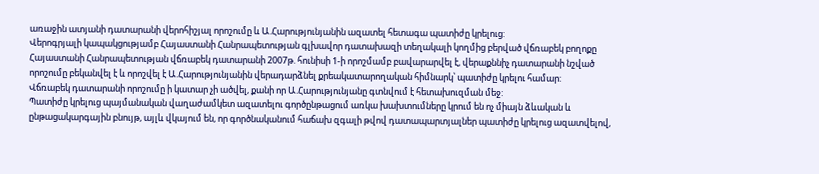առաջին ատյանի դատարանի վերոհիշյալ որոշումը և Ա.Հարությունյանին ազատել հետագա պատիժը կրելուց:
Վերոգրյալի կապակցությամբ Հայաստանի Հանրապետության գլխավոր դատախազի տեղակալի կողմից բերված վճռաբեկ բողոքը Հայաստանի Հանրապետության վճռաբեկ դատարանի 2007թ. հունիսի 1-ի որոշմամբ բավարարվել է, վերաքննիչ դատարանի նշված որոշումը բեկանվել է և որոշվել է Ա.Հարությունյանին վերադարձնել քրեակատարողական հիմնարկ՝ պատիժը կրելու համար:
Վճռաբեկ դատարանի որոշումը ի կատար չի ածվել, քանի որ Ա.Հարությունյանը գտնվում է հետախուզման մեջ:
Պատիժը կրելուց պայմանական վաղաժամկետ ազատելու գործընթացում առկա խախտումները կրում են ոչ միայն ձևական և ընթացակարգային բնույթ, այլև վկայում են, որ գործնականում հաճախ զգալի թվով դատապարտյալներ պատիժը կրելուց ազատվելով,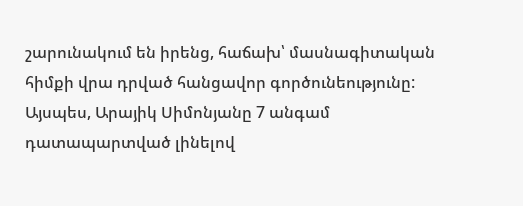շարունակում են իրենց, հաճախ՝ մասնագիտական հիմքի վրա դրված հանցավոր գործունեությունը:
Այսպես, Արայիկ Սիմոնյանը 7 անգամ դատապարտված լինելով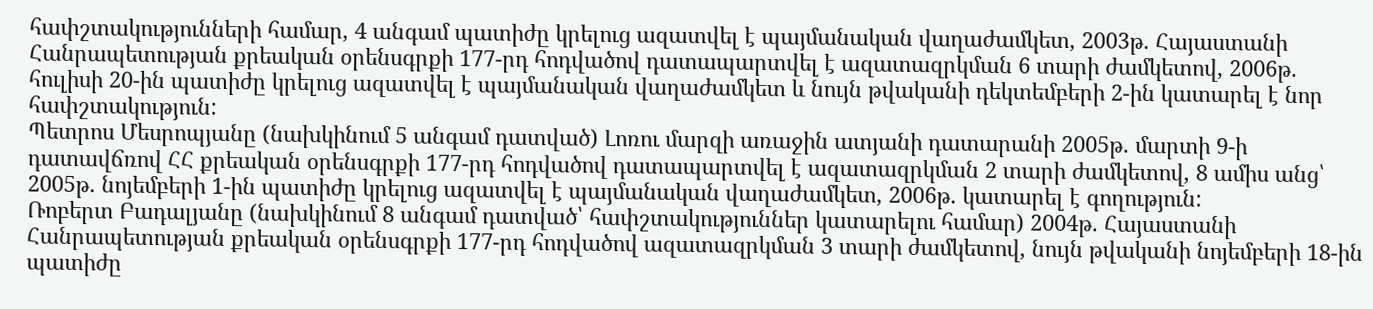հափշտակությունների համար, 4 անգամ պատիժը կրելուց ազատվել է պայմանական վաղաժամկետ, 2003թ. Հայաստանի Հանրապետության քրեական օրենսգրքի 177-րդ հոդվածով դատապարտվել է ազատազրկման 6 տարի ժամկետով, 2006թ. հուլիսի 20-ին պատիժը կրելուց ազատվել է պայմանական վաղաժամկետ և նույն թվականի դեկտեմբերի 2-ին կատարել է նոր հափշտակություն:
Պետրոս Մեսրոպյանը (նախկինում 5 անգամ դատված) Լոռու մարզի առաջին ատյանի դատարանի 2005թ. մարտի 9-ի դատավճռով ՀՀ քրեական օրենսգրքի 177-րդ հոդվածով դատապարտվել է ազատազրկման 2 տարի ժամկետով, 8 ամիս անց՝ 2005թ. նոյեմբերի 1-ին պատիժը կրելուց ազատվել է պայմանական վաղաժամկետ, 2006թ. կատարել է գողություն:
Ռոբերտ Բադալյանը (նախկինում 8 անգամ դատված՝ հափշտակություններ կատարելու համար) 2004թ. Հայաստանի Հանրապետության քրեական օրենսգրքի 177-րդ հոդվածով ազատազրկման 3 տարի ժամկետով, նույն թվականի նոյեմբերի 18-ին պատիժը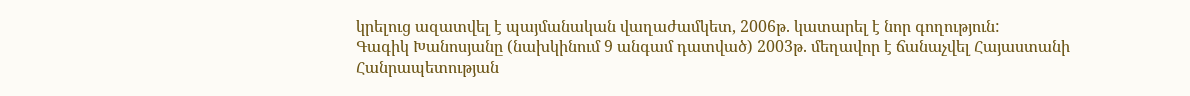կրելուց ազատվել է պայմանական վաղաժամկետ, 2006թ. կատարել է նոր գողություն:
Գագիկ Խանոսյանը (նախկինում 9 անգամ դատված) 2003թ. մեղավոր է ճանաչվել Հայաստանի Հանրապետության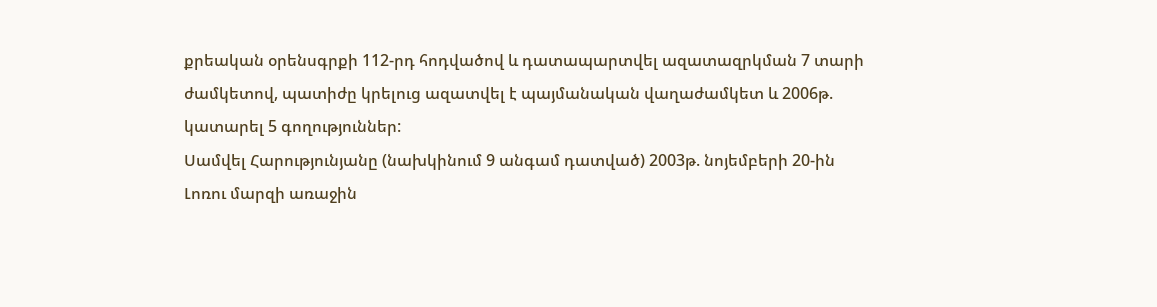քրեական օրենսգրքի 112-րդ հոդվածով և դատապարտվել ազատազրկման 7 տարի ժամկետով, պատիժը կրելուց ազատվել է պայմանական վաղաժամկետ և 2006թ. կատարել 5 գողություններ:
Սամվել Հարությունյանը (նախկինում 9 անգամ դատված) 2003թ. նոյեմբերի 20-ին Լոռու մարզի առաջին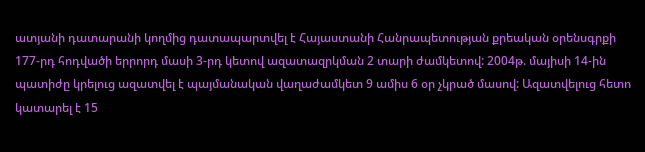ատյանի դատարանի կողմից դատապարտվել է Հայաստանի Հանրապետության քրեական օրենսգրքի 177-րդ հոդվածի երրորդ մասի 3-րդ կետով ազատազրկման 2 տարի ժամկետով: 2004թ. մայիսի 14-ին պատիժը կրելուց ազատվել է պայմանական վաղաժամկետ 9 ամիս 6 օր չկրած մասով: Ազատվելուց հետո կատարել է 15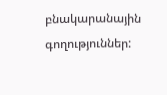բնակարանային գողություններ: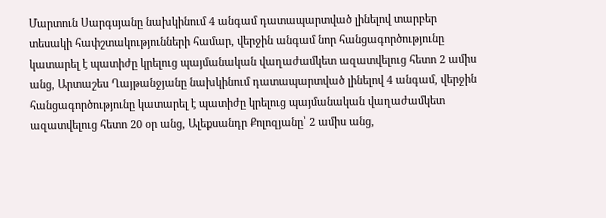Մարտուն Սարգսյանը նախկինում 4 անգամ դատապարտված լինելով տարբեր տեսակի հափշտակությունների համար, վերջին անգամ նոր հանցագործությունը կատարել է պատիժը կրելուց պայմանական վաղաժամկետ ազատվելուց հետո 2 ամիս անց, Արտաշես Ղայթանջյանը նախկինում դատապարտված լինելով 4 անգամ, վերջին հանցագործությունը կատարել է պատիժը կրելուց պայմանական վաղաժամկետ ազատվելուց հետո 20 օր անց, Ալեքսանդր Քոլոզյանը՝ 2 ամիս անց,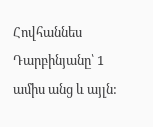Հովհաննես Դարբինյանը՝ 1 ամիս անց և այլն: